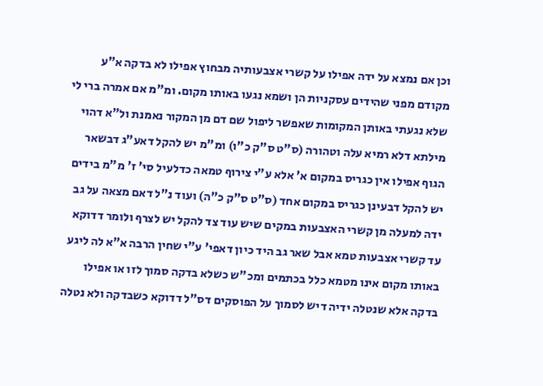וכן אם נמצא על ידה אפילו על קשרי אצבעותיה מבחוץ אפילו לא בדקה א"ע מקודם מפני שהידים עסקניות הן ושמא נגעו באותו מקום. ומ"מ אם אמרה ברי לי שלא נגעתי באותן המקומות שאפשר ליפול שם דם מן המקור נאמנת ול"א דהוי מילתא דלא רמיא עלה וטהורה (ס"ט ס"ק כ"ו) ומ"מ יש להקל דאע"ג דבשאר הגוף אפילו אין כגריס במקום א' אלא ע"י צירוף טמאה כדלעיל סי' ז' מ"מ בידים יש להקל דבעינן כגריס במקום אחד (ס"ט ס"ק כ"ה) ועוד נ"ל דאם מצאה על גב ידה למעלה מן קשרי האצבעות במקים שיש עוד צד להקל יש לצרף ולומר דדוקא עד קשרי אצבעות טמא אבל שאר גב היד כיון דאפי' ע"י שחין הרבה א"א לה ליגע באותו מקום אינו מטמא כלל בכתמים ומכ"ש כשלא בדקה סמוך לזו או אפילו בדקה אלא שנטלה ידיה דיש לסמוך על הפוסקים דס"ל דדוקא כשבדקה ולא נטלה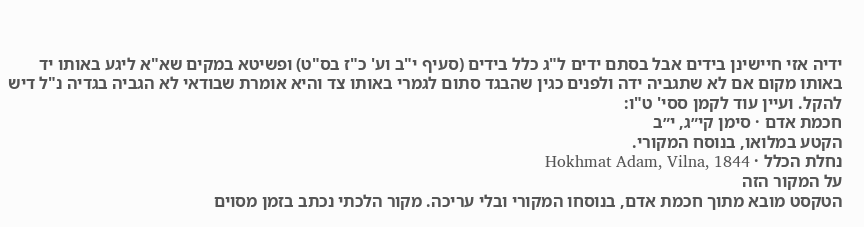ידיה אזי חיישינן בידים אבל בסתם ידים ל"ג כלל בידים (סעיף י"ב וע' כ"ז בס"ט) ופשיטא במקים שא"א ליגע באותו יד באותו מקום אם לא שתגביה ידה ולפנים כגין שהבגד סתום לגמרי באותו צד והיא אומרת שבודאי לא הגביה בגדיה נ"ל דיש להקל. ועיין עוד לקמן ססי' ט"ו:
חכמת אדם · סימן קי״ג, י״ב
הקטע במלואו, בנוסח המקורי.
נחלת הכלל · Hokhmat Adam, Vilna, 1844
על המקור הזה
הטקסט מובא מתוך חכמת אדם, בנוסחו המקורי ובלי עריכה. מקור הלכתי נכתב בזמן מסוים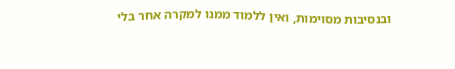ובנסיבות מסוימות, ואין ללמוד ממנו למקרה אחר בלי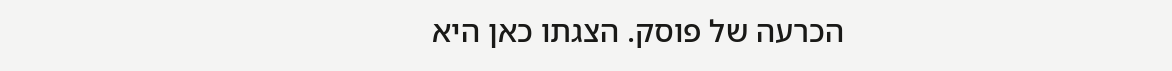הכרעה של פוסק. הצגתו כאן היא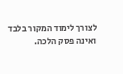לצורך לימוד המקור בלבד ואינה פסק הלכה.